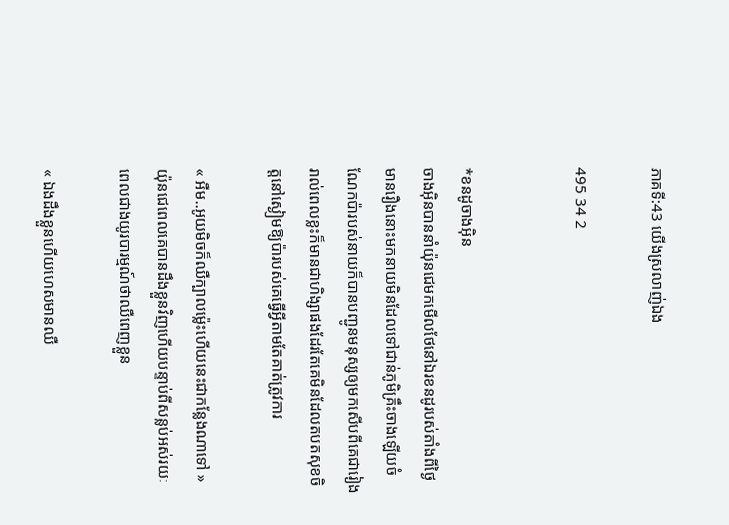ភាគទី:43 យើងស្រលាញ់ឯង

495 34 2


*ខនដូចាងអ៊ិន
ចាងអ៊ិនបាននាំយ៉ុនជេមកមើលថែនៅឯរខនដូរបស់តាំងពីថ្ងៃមានរឿងនោះមកនាយមិនដែលទៅជាន់ភូមិគ្រឹះចាងឡើយចំណែកប៉ារបស់នាយក៏បានបញ្ជូនមនុស្សឲ្យមកសើបពីគេជារៀងរាល់ពេលខ្លះក៏មានជាហិង្សាផងដែរតែគេមិនដែលតបតសុខចិត្តនៅស្ងៀមឱ្យប៉ារបស់គេធ្វើអ្វីតាមតែគាត់ត្រូវការ

« អឺម..អូយមិចក៏ឈឺក្បាលម្ល៉េះហើយនេះជាកន្លែងណាទៅ » យ៉ុនជេពេលគេបានដឹងខ្លួនវិញហើយបន្ទាប់ពីសន្លប់អស់រយៈពេលជាងយូរបារម្មណ៍ថាឈឺពេញខ្លួន

« ឯងដឹងខ្លួនហើយហេសមានឈឺ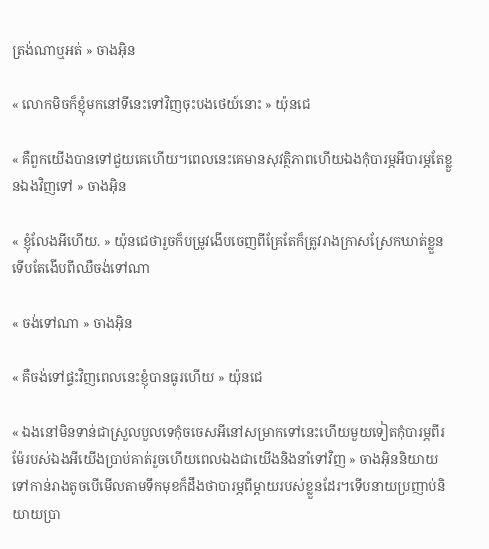ត្រង់ណាឬអត់ » ចាងអ៊ិន

« លោកមិចក៏ខ្ញុំមកនៅទីនេះទៅវិញចុះបងថេយ៍នោះ » យ៉ុនជេ

« គឺពួកយើងបានទៅជួយគេហើយ។ពេលនេះគេមានសុវត្ថិភាពហើយឯងកុំបារម្ភអីបារម្ភតែខ្លួនឯងវិញទៅ » ចាងអ៊ិន

« ខ្ញុំលែងអីហើយ. » យ៉ុនជេថារួចក៏បម្រូវងើបចេញពីគ្រែតែក៏ត្រូវរាងក្រាសស្រែកឃាត់ខ្លួនទើបតែងើបពីឈឺចង់ទៅណា

« ចង់ទៅណា » ចាងអ៊ិន

« គឺចង់ទៅផ្ទះវិញពេលនេះខ្ញុំបានធូរហើយ » យ៉ុនជេ

« ឯងនៅមិនទាន់ជាស្រួលបួលទេកុំចចេសអីនៅសម្រាកទៅនេះហើយមួយទៀតកុំបារម្ភពីរម៉ែរបស់ឯងអីយើងប្រាប់គាត់រួចហើយពេលឯងជាយើងនិងនាំទៅវិញ » ចាងអ៊ិននិយាយទៅកាន់រាងតូចបើមើលតាមទឹកមុខក៏ដឹងថាបារម្ភពីម្ដាយរបស់ខ្លួនដែរ។ទើបនាយប្រញាប់និយាយប្រា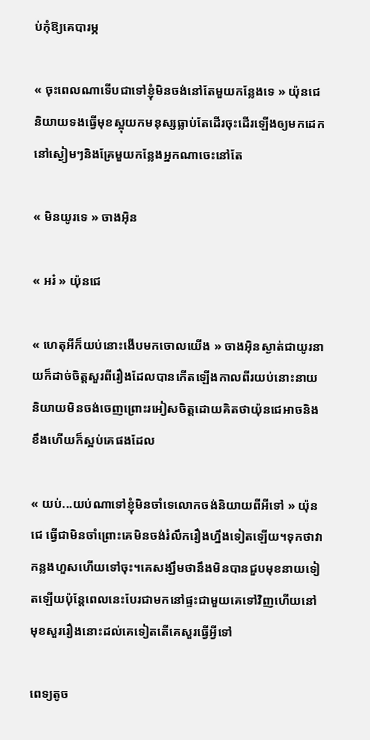ប់កុំឱ្យគេបារម្ភ

« ចុះពេលណាទើបជាទៅខ្ញុំមិនចង់នៅតែមួយកន្លែងទេ » យ៉ុនជេនិយាយទងធ្វើមុខស្អុយកមនុស្សធ្លាប់តែដើរចុះដើរឡើងឲ្យមកដេកនៅស្ងៀមៗនិងគ្រែមួយកន្លែងអ្នកណាចេះនៅតែ

« មិនយូរទេ » ចាងអ៊ិន

« អរ៎ » យ៉ុនជេ

« ហេតុអីក៏យប់នោះងើបមកចោលយើង » ចាងអ៊ិនស្ងាត់ជាយូរនាយក៏ដាច់ចិត្តសួរពីរឿងដែលបានកើតឡើងកាលពីរយប់នោះនាយនិយាយមិនចង់ចេញព្រោះរអៀសចិត្តដោយគិតថាយ៉ុនជេអាចនិងខឹងហើយក៏ស្អប់គេផងដែល

« យប់...យប់ណាទៅខ្ញុំមិនចាំទេលោកចង់និយាយពីអីទៅ » យ៉ុនជេ ធ្វើជាមិនចាំព្រោះគេមិនចង់រំលឹករឿងហ្នឹងទៀតឡើយ។ទុកថាវាកន្លងហួសហើយទៅចុះ។គេសង្ឃឹមថានឹងមិនបានជួបមុខនាយទៀតឡើយប៉ុន្តែពេលនេះបែរជាមកនៅផ្ទះជាមួយគេទៅវិញហើយនៅមុខសួររឿងនោះដល់គេទៀតតើគេសួរធ្វើអ្វីទៅ

ពេទ្យតូច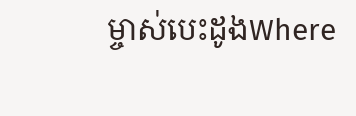ម្ចាស់បេះដូងWhere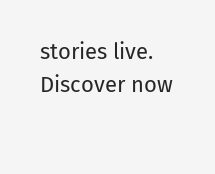stories live. Discover now